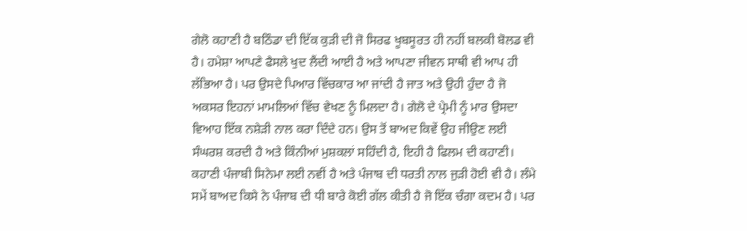ਗੇਲੋ ਕਹਾਣੀ ਹੈ ਬਠਿੰਡਾ ਦੀ ਇੱਕ ਕੁੜੀ ਦੀ ਜੋ ਸਿਰਫ ਖੂਬਸੂਰਤ ਹੀ ਨਹੀਂ ਬਲਕੀ ਬੋਲਡ ਵੀ ਹੈ। ਹਮੇਸ਼ਾ ਆਪਣੇ ਫੈਸਲੇ ਖੁਦ ਲੈਂਦੀ ਆਈ ਹੈ ਅਤੇ ਆਪਣਾ ਜੀਵਨ ਸਾਥੀ ਵੀ ਆਪ ਹੀ ਲੱਭਿਆ ਹੈ। ਪਰ ਉਸਦੇ ਪਿਆਰ ਵਿੱਚਕਾਰ ਆ ਜਾਂਦੀ ਹੈ ਜਾਤ ਅਤੇ ਉਹੀ ਹੁੰਦਾ ਹੈ ਜੋ ਅਕਸਰ ਇਹਨਾਂ ਮਾਮਲਿਆਂ ਵਿੱਚ ਵੇਖਣ ਨੂੰ ਮਿਲਦਾ ਹੈ। ਗੇਲੋ ਦੇ ਪ੍ਰੇਮੀ ਨੂੰ ਮਾਰ ਉਸਦਾ ਵਿਆਹ ਇੱਕ ਨਸ਼ੇੜੀ ਨਾਲ ਕਰਾ ਦਿੰਦੇ ਹਨ। ਉਸ ਤੋਂ ਬਾਅਦ ਕਿਵੇਂ ਉਹ ਜੀਉਣ ਲਈ ਸੰਘਰਸ਼ ਕਰਦੀ ਹੈ ਅਤੇ ਕਿੰਨੀਆਂ ਮੁਸ਼ਕਲਾਂ ਸਹਿੰਦੀ ਹੈ, ਇਹੀ ਹੈ ਫਿਲਮ ਦੀ ਕਹਾਣੀ।
ਕਹਾਣੀ ਪੰਜਾਬੀ ਸਿਨੇਮਾ ਲਈ ਨਵੀਂ ਹੈ ਅਤੇ ਪੰਜਾਬ ਦੀ ਧਰਤੀ ਨਾਲ ਜੁੜੀ ਹੋਈ ਵੀ ਹੈ। ਲੰਮੇ ਸਮੇਂ ਬਾਅਦ ਕਿਸੇ ਨੇ ਪੰਜਾਬ ਦੀ ਧੀ ਬਾਰੇ ਕੋਈ ਗੱਲ ਕੀਤੀ ਹੈ ਜੋ ਇੱਕ ਚੰਗਾ ਕਦਮ ਹੈ। ਪਰ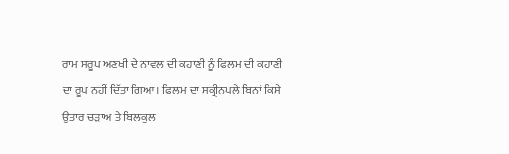ਰਾਮ ਸਰੂਪ ਅਣਖੀ ਦੇ ਨਾਵਲ ਦੀ ਕਹਾਣੀ ਨੂੰ ਫਿਲਮ ਦੀ ਕਹਾਣੀ ਦਾ ਰੂਪ ਨਹੀਂ ਦਿੱਤਾ ਗਿਆ। ਫਿਲਮ ਦਾ ਸਕ੍ਰੀਨਪਲੇ ਬਿਨਾਂ ਕਿਸੇ ਉਤਾਰ ਚੜਾਅ ਤੇ ਬਿਲਕੁਲ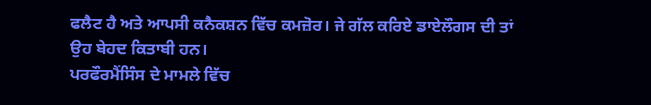ਫਲੈਟ ਹੈ ਅਤੇ ਆਪਸੀ ਕਨੈਕਸ਼ਨ ਵਿੱਚ ਕਮਜ਼ੋਰ। ਜੇ ਗੱਲ ਕਰਿਏ ਡਾਏਲੌਗਸ ਦੀ ਤਾਂ ਉਹ ਬੇਹਦ ਕਿਤਾਬੀ ਹਨ।
ਪਰਫੌਰਮੈਂਸਿੰਸ ਦੇ ਮਾਮਲੇ ਵਿੱਚ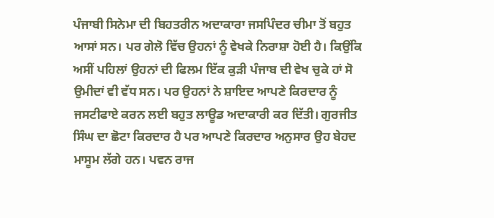ਪੰਜਾਬੀ ਸਿਨੇਮਾ ਦੀ ਬਿਹਤਰੀਨ ਅਦਾਕਾਰਾ ਜਸਪਿੰਦਰ ਚੀਮਾ ਤੋਂ ਬਹੁਤ ਆਸਾਂ ਸਨ। ਪਰ ਗੇਲੋ ਵਿੱਚ ਉਹਨਾਂ ਨੂੰ ਵੇਖਕੇ ਨਿਰਾਸ਼ਾ ਹੋਈ ਹੈ। ਕਿਉਂਕਿ ਅਸੀਂ ਪਹਿਲਾਂ ਉਹਨਾਂ ਦੀ ਫਿਲਮ ਇੱਕ ਕੁੜੀ ਪੰਜਾਬ ਦੀ ਵੇਖ ਚੁਕੇ ਹਾਂ ਸੋ ਉਮੀਦਾਂ ਵੀ ਵੱਧ ਸਨ। ਪਰ ਉਹਨਾਂ ਨੇ ਸ਼ਾਇਦ ਆਪਣੇ ਕਿਰਦਾਰ ਨੂੰ ਜਸਟੀਫਾਏ ਕਰਨ ਲਈ ਬਹੁਤ ਲਾਊਡ ਅਦਾਕਾਰੀ ਕਰ ਦਿੱਤੀ। ਗੁਰਜੀਤ ਸਿੰਘ ਦਾ ਛੋਟਾ ਕਿਰਦਾਰ ਹੈ ਪਰ ਆਪਣੇ ਕਿਰਦਾਰ ਅਨੁਸਾਰ ਉਹ ਬੇਹਦ ਮਾਸੂਮ ਲੱਗੇ ਹਨ। ਪਵਨ ਰਾਜ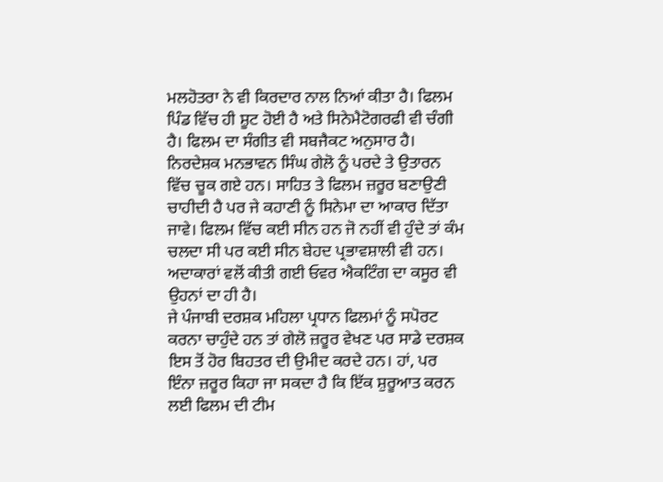ਮਲਹੋਤਰਾ ਨੇ ਵੀ ਕਿਰਦਾਰ ਨਾਲ ਨਿਆਂ ਕੀਤਾ ਹੈ। ਫਿਲਮ ਪਿੰਡ ਵਿੱਚ ਹੀ ਸ਼ੂਟ ਹੋਈ ਹੈ ਅਤੇ ਸਿਨੇਮੈਟੋਗਰਫੀ ਵੀ ਚੰਗੀ ਹੈ। ਫਿਲਮ ਦਾ ਸੰਗੀਤ ਵੀ ਸਬਜੈਕਟ ਅਨੁਸਾਰ ਹੈ।
ਨਿਰਦੇਸ਼ਕ ਮਨਭਾਵਨ ਸਿੰਘ ਗੇਲੋ ਨੂੰ ਪਰਦੇ ਤੇ ਉਤਾਰਨ ਵਿੱਚ ਚੂਕ ਗਏ ਹਨ। ਸਾਹਿਤ ਤੇ ਫਿਲਮ ਜ਼ਰੂਰ ਬਣਾਉਣੀ ਚਾਹੀਦੀ ਹੈ ਪਰ ਜੇ ਕਹਾਣੀ ਨੂੰ ਸਿਨੇਮਾ ਦਾ ਆਕਾਰ ਦਿੱਤਾ ਜਾਵੇ। ਫਿਲਮ ਵਿੱਚ ਕਈ ਸੀਨ ਹਨ ਜੋ ਨਹੀਂ ਵੀ ਹੁੰਦੇ ਤਾਂ ਕੰਮ ਚਲਦਾ ਸੀ ਪਰ ਕਈ ਸੀਨ ਬੇਹਦ ਪ੍ਰਭਾਵਸ਼ਾਲੀ ਵੀ ਹਨ। ਅਦਾਕਾਰਾਂ ਵਲੋਂ ਕੀਤੀ ਗਈ ਓਵਰ ਐਕਟਿੰਗ ਦਾ ਕਸੂਰ ਵੀ ਉਹਨਾਂ ਦਾ ਹੀ ਹੈ।
ਜੇ ਪੰਜਾਬੀ ਦਰਸ਼ਕ ਮਹਿਲਾ ਪ੍ਰਧਾਨ ਫਿਲਮਾਂ ਨੂੰ ਸਪੋਰਟ ਕਰਨਾ ਚਾਹੁੰਦੇ ਹਨ ਤਾਂ ਗੇਲੋ ਜ਼ਰੂਰ ਵੇਖਣ ਪਰ ਸਾਡੇ ਦਰਸ਼ਕ ਇਸ ਤੋਂ ਹੋਰ ਬਿਹਤਰ ਦੀ ਉਮੀਦ ਕਰਦੇ ਹਨ। ਹਾਂ, ਪਰ ਇੰਨਾ ਜ਼ਰੂਰ ਕਿਹਾ ਜਾ ਸਕਦਾ ਹੈ ਕਿ ਇੱਕ ਸ਼ੁਰੂਆਤ ਕਰਨ ਲਈ ਫਿਲਮ ਦੀ ਟੀਮ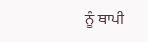ਨੂੰ ਥਾਪੀ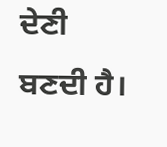ਦੇਣੀ ਬਣਦੀ ਹੈ।